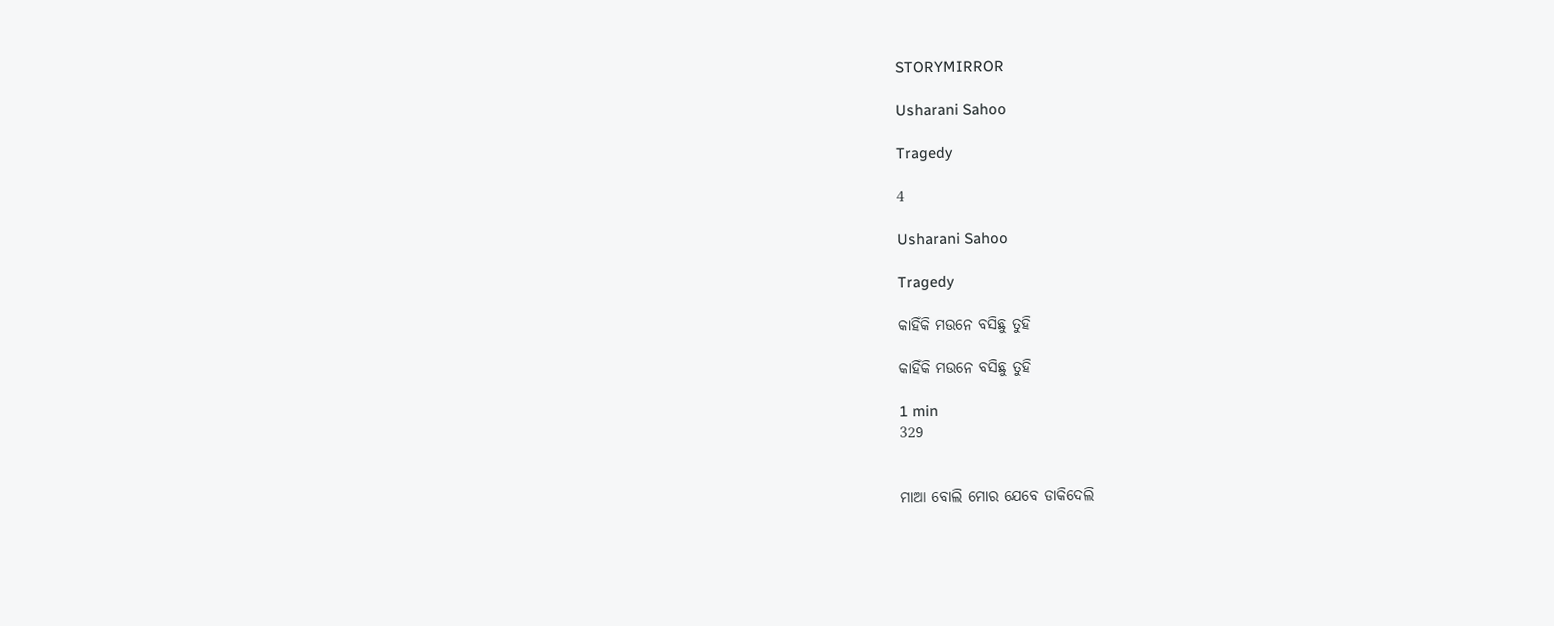STORYMIRROR

Usharani Sahoo

Tragedy

4

Usharani Sahoo

Tragedy

କାହିଁକି ମଉନେ ବସିଛୁ ତୁହି

କାହିଁକି ମଉନେ ବସିଛୁ ତୁହି

1 min
329


ମାଆ ବୋଲି ମୋର ଯେବେ ଡାକିଦେଲି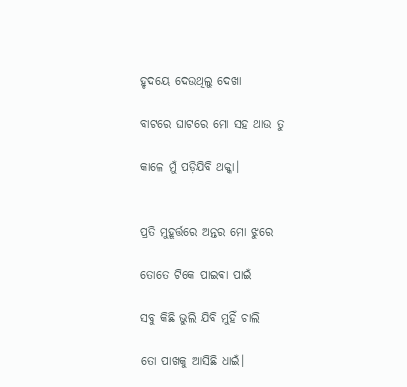ହୃଦୟେ ଦେଉଥିଲୁ ଦେଖା

ବାଟରେ ଘାଟରେ ମୋ ସହ ଥାଉ ତୁ

କାଳେ ମୁଁ ପଡ଼ିଯିବି ଥକ୍କା।


ପ୍ରତି ମୁହୂର୍ତ୍ତରେ ଅନ୍ତର ମୋ ଝୁରେ

ତୋତେ ଟିକେ ପାଇଵା ପାଇଁ

ସବୁ କିଛି ଭୁଲି ଯିବି ମୁହିଁ ଚାଲି

ତୋ ପାଖକୁ ଆସିଛି ଧାଇଁ।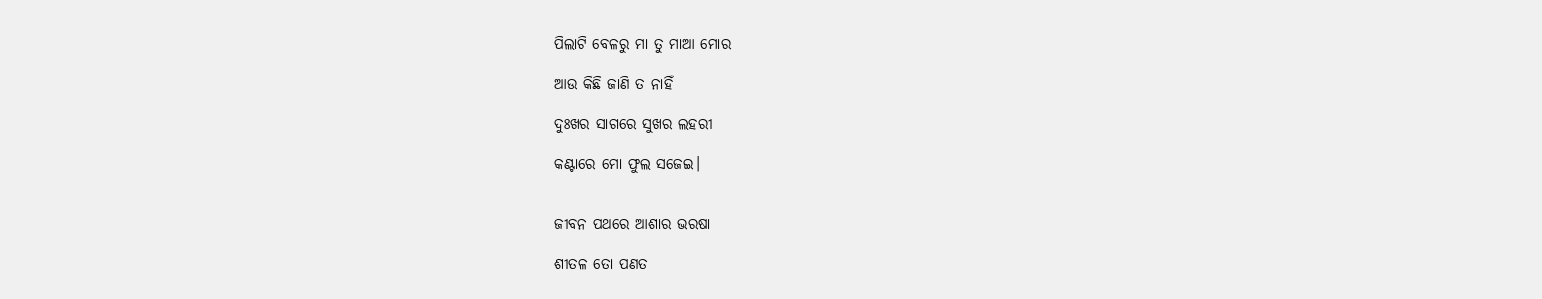ପିଲାଟି ବେଳରୁ ମା ତୁ ମାଆ ମୋର

ଆଉ କିଛି ଜାଣି ତ ନାହିଁ

ଦୁଃଖର ସାଗରେ ସୁଖର ଲହରୀ

କଣ୍ଟାରେ ମୋ ଫୁଲ ସଜେଇ।


ଜୀବନ ପଥରେ ଆଶାର ଭରଷା

ଶୀତଳ ତୋ ପଣତ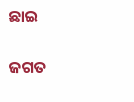ଛାଇ

ଜଗତ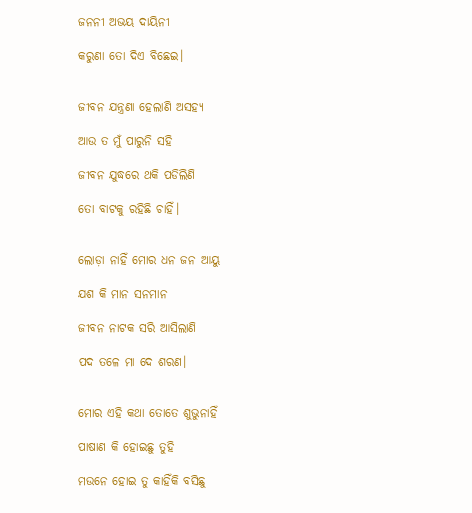ଜନନୀ ଅଭୟ ଦାୟିନୀ

କରୁଣା ତୋ ଦିଏ ବିଛେଇ।


ଜୀବନ ଯନ୍ତ୍ରଣା ହେଲାଣି ଅସହ୍ୟ

ଆଉ ତ ମୁଁ ପାରୁନି ସହି

ଜୀବନ ଯୁଦ୍ଧରେ ଥକି ପଡିଲିଣି

ତୋ ବାଟକୁ ରହିଛି ଚାହିଁ।


ଲୋଡ଼ା ନାହିଁ ମୋର ଧନ ଜନ ଆୟୁ

ଯଶ କି ମାନ ସନମାନ

ଜୀବନ ନାଟକ ସରି ଆସିଲାଣି

ପଦ ତଳେ ମା ଦେ ଶରଣ।


ମୋର ଏହି କଥା ତୋତେ ଶୁଭୁନାହିଁ

ପାଷାଣ କି ହୋଇଛୁ ତୁହି

ମଉନେ ହୋଇ ତୁ କାହିଁକି ବସିଛୁ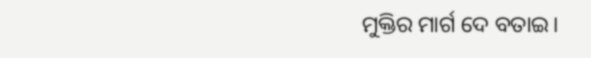ମୁକ୍ତିର ମାର୍ଗ ଦେ ବତାଇ।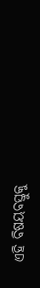ଏହି ବିଷୟବସ୍ତୁକୁ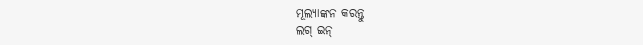ମୂଲ୍ୟାଙ୍କନ କରନ୍ତୁ
ଲଗ୍ ଇନ୍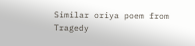Similar oriya poem from Tragedy